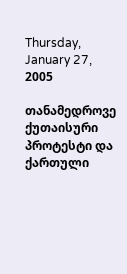Thursday, January 27, 2005

თანამედროვე ქუთაისური პროტესტი და ქართული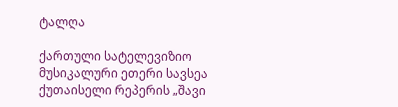ტალღა

ქართული სატელევიზიო მუსიკალური ეთერი სავსეა ქუთაისელი რეპერის „შავი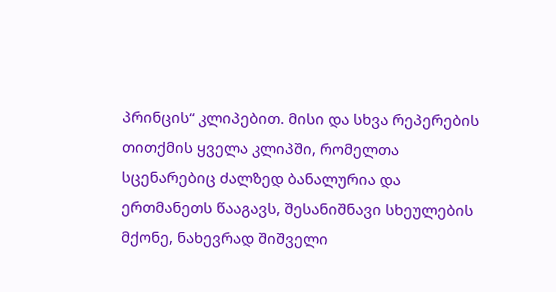პრინცის“ კლიპებით. მისი და სხვა რეპერების თითქმის ყველა კლიპში, რომელთა სცენარებიც ძალზედ ბანალურია და ერთმანეთს წააგავს, შესანიშნავი სხეულების მქონე, ნახევრად შიშველი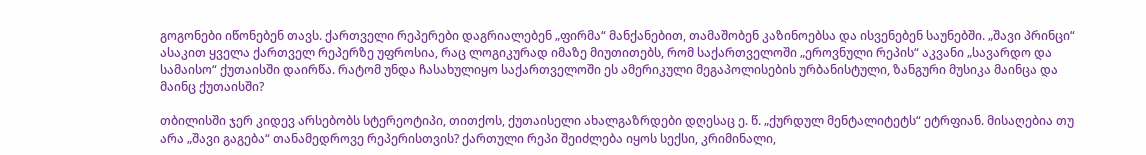გოგონები იწონებენ თავს. ქართველი რეპერები დაგრიალებენ „ფირმა“ მანქანებით, თამაშობენ კაზინოებსა და ისვენებენ საუნებში. „შავი პრინცი“ ასაკით ყველა ქართველ რეპერზე უფროსია, რაც ლოგიკურად იმაზე მიუთითებს, რომ საქართველოში „ეროვნული რეპის“ აკვანი „სავარდო და სამაისო“ ქუთაისში დაირწა. რატომ უნდა ჩასახულიყო საქართველოში ეს ამერიკული მეგაპოლისების ურბანისტული, ზანგური მუსიკა მაინცა და მაინც ქუთაისში?

თბილისში ჯერ კიდევ არსებობს სტერეოტიპი, თითქოს, ქუთაისელი ახალგაზრდები დღესაც ე. წ. „ქურდულ მენტალიტეტს“ ეტრფიან. მისაღებია თუ არა „შავი გაგება“ თანამედროვე რეპერისთვის? ქართული რეპი შეიძლება იყოს სექსი, კრიმინალი,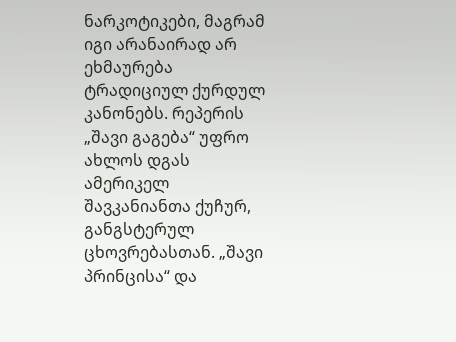ნარკოტიკები, მაგრამ იგი არანაირად არ ეხმაურება ტრადიციულ ქურდულ კანონებს. რეპერის „შავი გაგება“ უფრო ახლოს დგას ამერიკელ შავკანიანთა ქუჩურ, განგსტერულ ცხოვრებასთან. „შავი პრინცისა“ და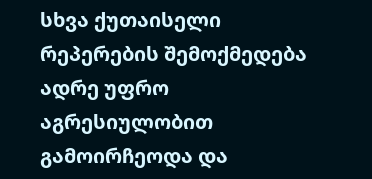სხვა ქუთაისელი რეპერების შემოქმედება ადრე უფრო აგრესიულობით გამოირჩეოდა და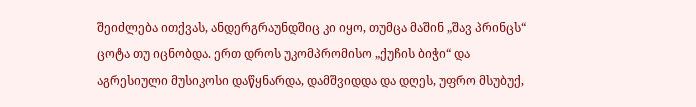შეიძლება ითქვას, ანდერგრაუნდშიც კი იყო, თუმცა მაშინ „შავ პრინცს“ ცოტა თუ იცნობდა. ერთ დროს უკომპრომისო „ქუჩის ბიჭი“ და აგრესიული მუსიკოსი დაწყნარდა, დამშვიდდა და დღეს, უფრო მსუბუქ,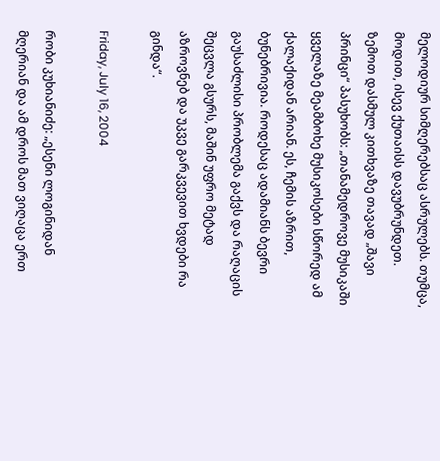მელოდიურ სიმღერებსაც ასრულებს. თუმცა, მოდით, ისევ ქუთაისს დავუბრუნდეთ. ზემოთ დასმულ კითხვაზე თავად „შავი პრინცი“ პასუხობს: „თანამედროვე მუსიკაში ყველაზე მეამბოხე მუსიკოსები სწორედ ამ ქალაქიდან არიან. ეს, ჩემის აზრით, ბუნებრივია. როდესაც ადამიანს ბევრი გაუსაძლისი პრობლემა გაქვს და რაღაცის შეცვლა გსურს, მაშინ უფრო მეტად აზროვნებ და უკვე გარკვევით ხვდები რა გინდა“.

Friday, July 16, 2004

რობი კუხიანიძე: „ესენი ლოგინიდან მღერიან და ამ დროს მათ ვიღაცა ერთ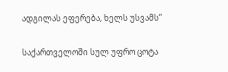ადგილას ეფერება, ხელს უსვამს“

საქართველოში სულ უფრო ცოტა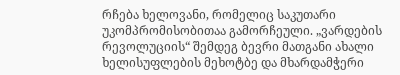რჩება ხელოვანი, რომელიც საკუთარი უკომპრომისობითაა გამორჩეული. „ვარდების რევოლუციის“ შემდეგ ბევრი მათგანი ახალი ხელისუფლების მეხოტბე და მხარდამჭერი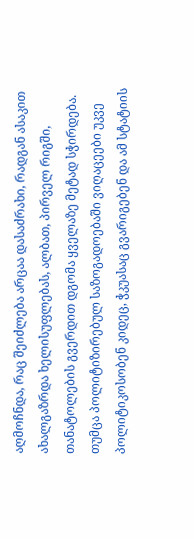აღმოჩნდა, რაც შეიძლება არცაა დასაძრახი, რადგან ასაკით ახალგაზრდა ხელისუფლებას, ალბათ, პირველ რიგში, თანატოლების გვერდით დგომა ყველაზე მეტად სჭირდება. თუმცა პოლიტიზირებულ საზოგადოებაში ვიღაცეები უკვე პოლიტიკოსობენ კიდეც, ჭკუასაც გვარიგებენ და ამ სტატიის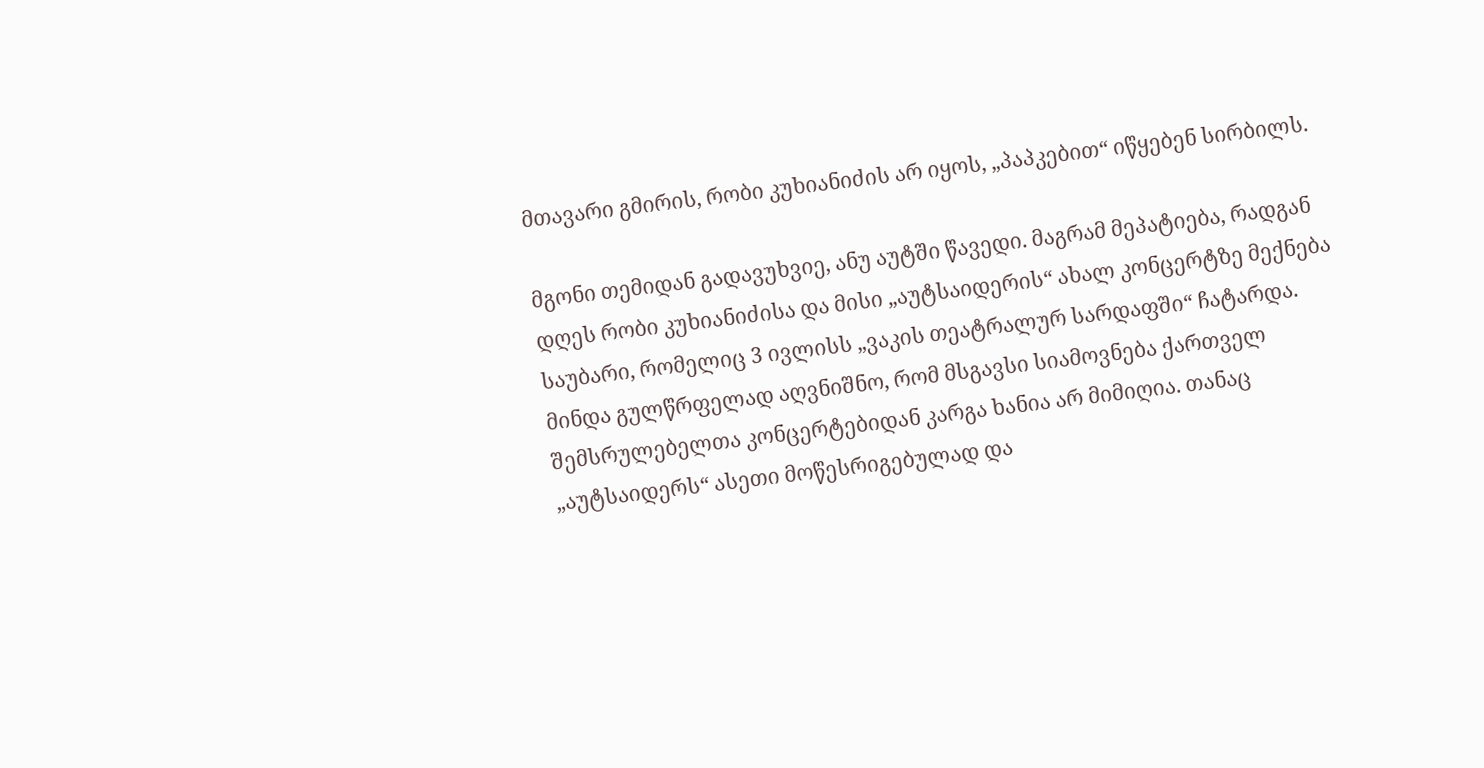მთავარი გმირის, რობი კუხიანიძის არ იყოს, „პაპკებით“ იწყებენ სირბილს.

მგონი თემიდან გადავუხვიე, ანუ აუტში წავედი. მაგრამ მეპატიება, რადგან დღეს რობი კუხიანიძისა და მისი „აუტსაიდერის“ ახალ კონცერტზე მექნება საუბარი, რომელიც 3 ივლისს „ვაკის თეატრალურ სარდაფში“ ჩატარდა. მინდა გულწრფელად აღვნიშნო, რომ მსგავსი სიამოვნება ქართველ შემსრულებელთა კონცერტებიდან კარგა ხანია არ მიმიღია. თანაც „აუტსაიდერს“ ასეთი მოწესრიგებულად და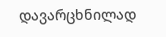დავარცხნილად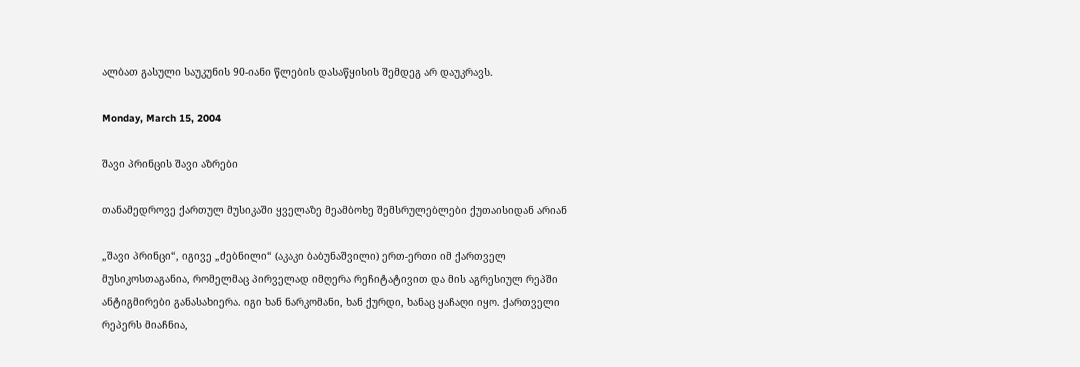ალბათ გასული საუკუნის 90-იანი წლების დასაწყისის შემდეგ არ დაუკრავს.

Monday, March 15, 2004

შავი პრინცის შავი აზრები

თანამედროვე ქართულ მუსიკაში ყველაზე მეამბოხე შემსრულებლები ქუთაისიდან არიან

„შავი პრინცი“, იგივე „ძებნილი“ (აკაკი ბაბუნაშვილი) ერთ-ერთი იმ ქართველ მუსიკოსთაგანია, რომელმაც პირველად იმღერა რეჩიტატივით და მის აგრესიულ რეპში ანტიგმირები განასახიერა. იგი ხან ნარკომანი, ხან ქურდი, ხანაც ყაჩაღი იყო. ქართველი რეპერს მიაჩნია,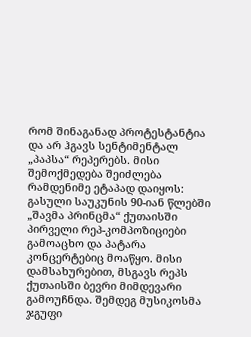რომ შინაგანად პროტესტანტია და არ ჰგავს სენტიმენტალ „პაპსა“ რეპერებს. მისი შემოქმედება შეიძლება რამდენიმე ეტაპად დაიყოს: გასული საუკუნის 90-იან წლებში „შავმა პრინცმა“ ქუთაისში პირველი რეპ-კომპოზიციები გამოაცხო და პატარა კონცერტებიც მოაწყო. მისი დამსახურებით, მსგავს რეპს ქუთაისში ბევრი მიმდევარი გამოუჩნდა. შემდეგ მუსიკოსმა ჯგუფი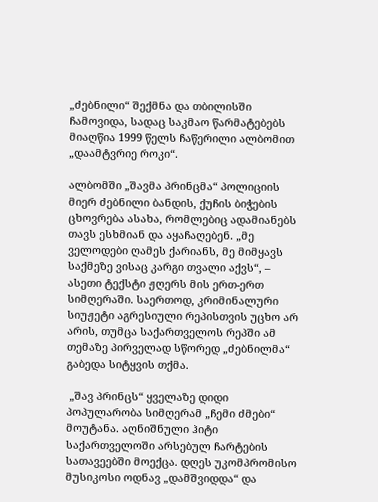„ძებნილი“ შექმნა და თბილისში ჩამოვიდა, სადაც საკმაო წარმატებებს მიაღწია 1999 წელს ჩაწერილი ალბომით „დაამტვრიე როკი“.

ალბომში „შავმა პრინცმა“ პოლიციის მიერ ძებნილი ბანდის, ქუჩის ბიჭების ცხოვრება ასახა, რომლებიც ადამიანებს თავს ესხმიან და აყაჩაღებენ. „მე ველოდები ღამეს ქარიანს, მე მიმყავს საქმეზე ვისაც კარგი თვალი აქვს“, – ასეთი ტექსტი ჟღერს მის ერთ-ერთ სიმღერაში. საერთოდ, კრიმინალური სიუჟეტი აგრესიული რეპისთვის უცხო არ არის, თუმცა საქართველოს რეპში ამ თემაზე პირველად სწორედ „ძებნილმა“ გაბედა სიტყვის თქმა.

 „შავ პრინცს“ ყველაზე დიდი პოპულარობა სიმღერამ „ჩემი ძმები“ მოუტანა. აღნიშნული ჰიტი საქართველოში არსებულ ჩარტების სათავეებში მოექცა. დღეს უკომპრომისო მუსიკოსი ოდნავ „დამშვიდდა“ და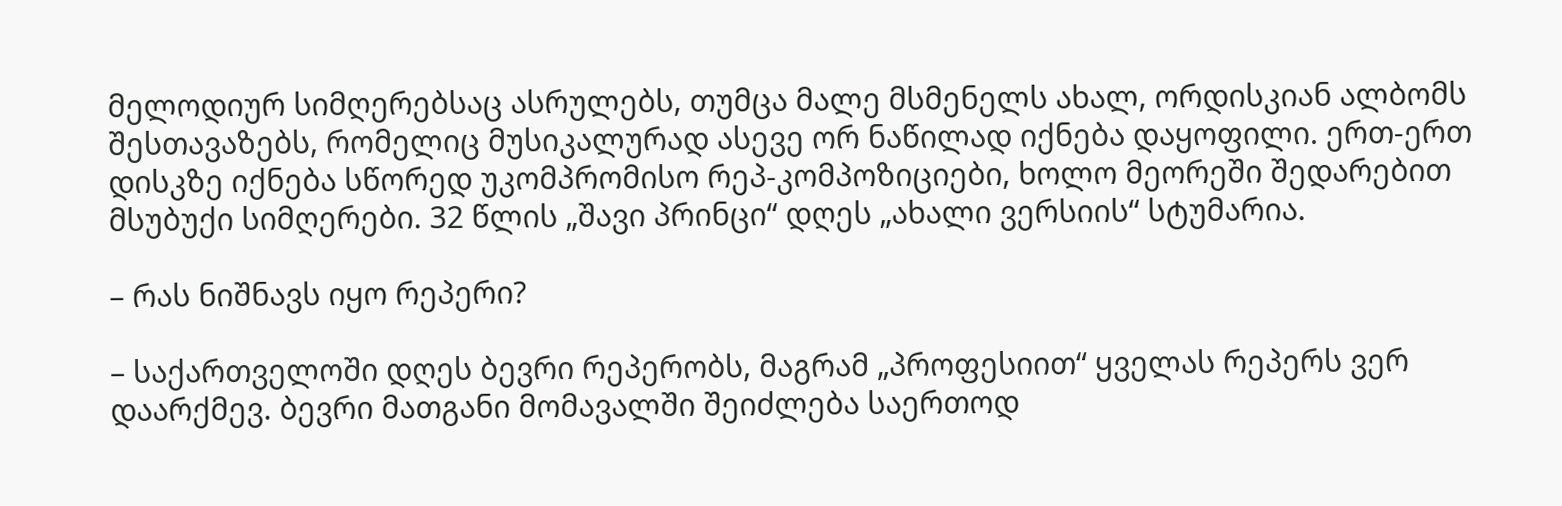მელოდიურ სიმღერებსაც ასრულებს, თუმცა მალე მსმენელს ახალ, ორდისკიან ალბომს შესთავაზებს, რომელიც მუსიკალურად ასევე ორ ნაწილად იქნება დაყოფილი. ერთ-ერთ დისკზე იქნება სწორედ უკომპრომისო რეპ-კომპოზიციები, ხოლო მეორეში შედარებით მსუბუქი სიმღერები. 32 წლის „შავი პრინცი“ დღეს „ახალი ვერსიის“ სტუმარია.

– რას ნიშნავს იყო რეპერი?

– საქართველოში დღეს ბევრი რეპერობს, მაგრამ „პროფესიით“ ყველას რეპერს ვერ დაარქმევ. ბევრი მათგანი მომავალში შეიძლება საერთოდ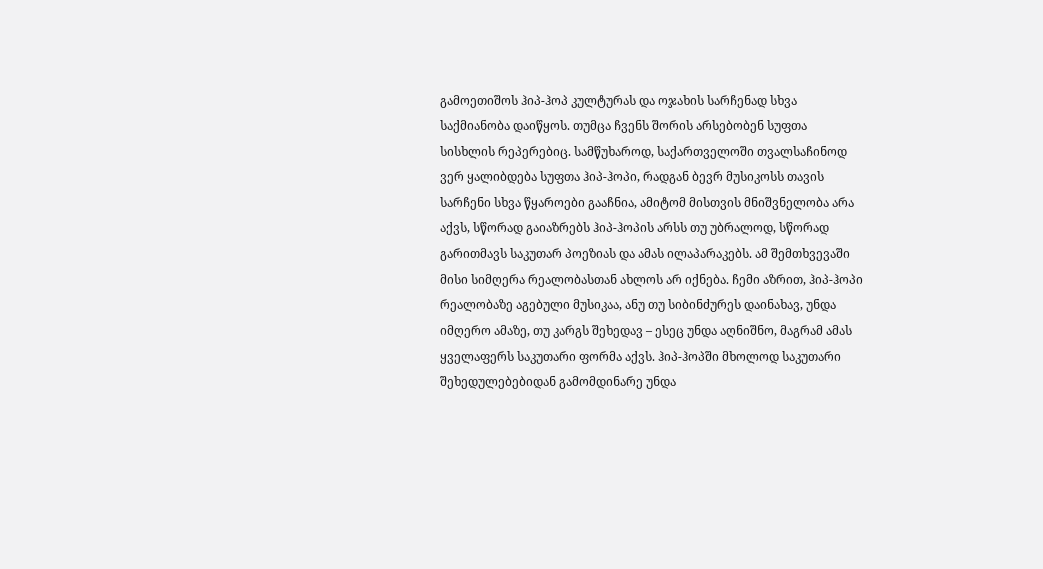გამოეთიშოს ჰიპ-ჰოპ კულტურას და ოჯახის სარჩენად სხვა საქმიანობა დაიწყოს. თუმცა ჩვენს შორის არსებობენ სუფთა სისხლის რეპერებიც. სამწუხაროდ, საქართველოში თვალსაჩინოდ ვერ ყალიბდება სუფთა ჰიპ-ჰოპი, რადგან ბევრ მუსიკოსს თავის სარჩენი სხვა წყაროები გააჩნია, ამიტომ მისთვის მნიშვნელობა არა აქვს, სწორად გაიაზრებს ჰიპ-ჰოპის არსს თუ უბრალოდ, სწორად გარითმავს საკუთარ პოეზიას და ამას ილაპარაკებს. ამ შემთხვევაში მისი სიმღერა რეალობასთან ახლოს არ იქნება. ჩემი აზრით, ჰიპ-ჰოპი რეალობაზე აგებული მუსიკაა, ანუ თუ სიბინძურეს დაინახავ, უნდა იმღერო ამაზე, თუ კარგს შეხედავ – ესეც უნდა აღნიშნო, მაგრამ ამას ყველაფერს საკუთარი ფორმა აქვს. ჰიპ-ჰოპში მხოლოდ საკუთარი შეხედულებებიდან გამომდინარე უნდა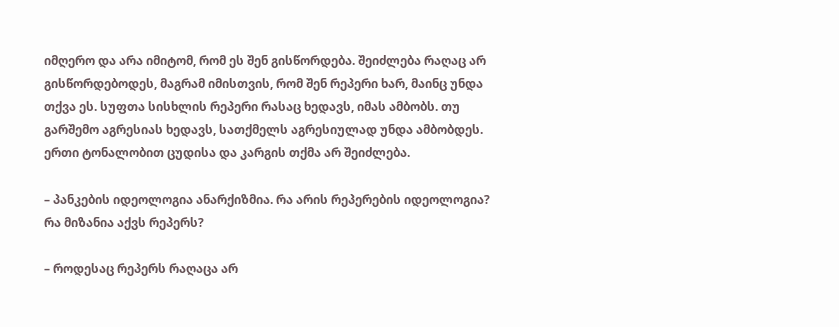იმღერო და არა იმიტომ, რომ ეს შენ გისწორდება. შეიძლება რაღაც არ გისწორდებოდეს, მაგრამ იმისთვის, რომ შენ რეპერი ხარ, მაინც უნდა თქვა ეს. სუფთა სისხლის რეპერი რასაც ხედავს, იმას ამბობს. თუ გარშემო აგრესიას ხედავს, სათქმელს აგრესიულად უნდა ამბობდეს. ერთი ტონალობით ცუდისა და კარგის თქმა არ შეიძლება.

– პანკების იდეოლოგია ანარქიზმია. რა არის რეპერების იდეოლოგია? რა მიზანია აქვს რეპერს?

– როდესაც რეპერს რაღაცა არ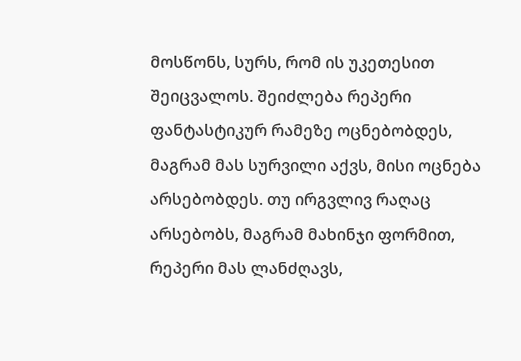მოსწონს, სურს, რომ ის უკეთესით შეიცვალოს. შეიძლება რეპერი ფანტასტიკურ რამეზე ოცნებობდეს, მაგრამ მას სურვილი აქვს, მისი ოცნება არსებობდეს. თუ ირგვლივ რაღაც არსებობს, მაგრამ მახინჯი ფორმით, რეპერი მას ლანძღავს,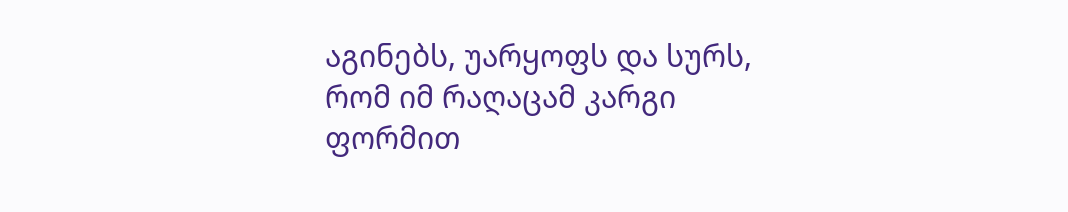აგინებს, უარყოფს და სურს, რომ იმ რაღაცამ კარგი ფორმით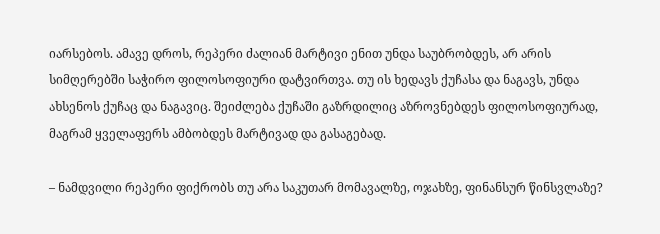იარსებოს. ამავე დროს, რეპერი ძალიან მარტივი ენით უნდა საუბრობდეს, არ არის სიმღერებში საჭირო ფილოსოფიური დატვირთვა. თუ ის ხედავს ქუჩასა და ნაგავს, უნდა ახსენოს ქუჩაც და ნაგავიც. შეიძლება ქუჩაში გაზრდილიც აზროვნებდეს ფილოსოფიურად, მაგრამ ყველაფერს ამბობდეს მარტივად და გასაგებად.

– ნამდვილი რეპერი ფიქრობს თუ არა საკუთარ მომავალზე, ოჯახზე, ფინანსურ წინსვლაზე?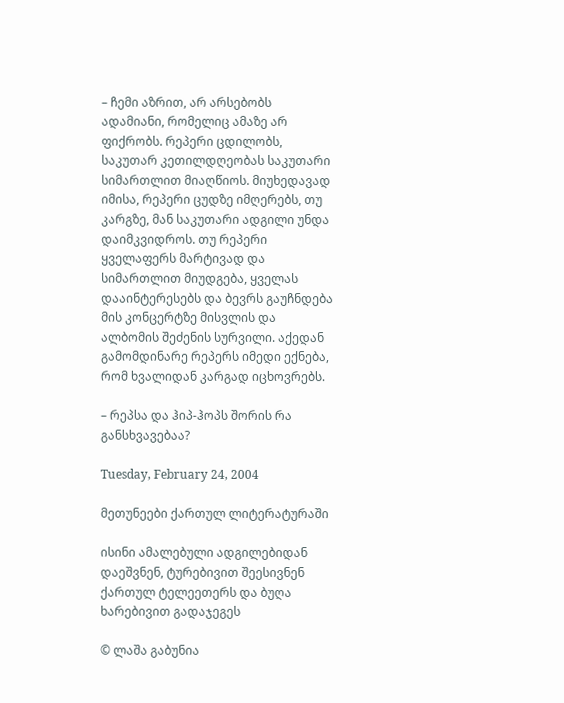– ჩემი აზრით, არ არსებობს ადამიანი, რომელიც ამაზე არ ფიქრობს. რეპერი ცდილობს, საკუთარ კეთილდღეობას საკუთარი სიმართლით მიაღწიოს. მიუხედავად იმისა, რეპერი ცუდზე იმღერებს, თუ კარგზე, მან საკუთარი ადგილი უნდა დაიმკვიდროს. თუ რეპერი ყველაფერს მარტივად და სიმართლით მიუდგება, ყველას დააინტერესებს და ბევრს გაუჩნდება მის კონცერტზე მისვლის და ალბომის შეძენის სურვილი. აქედან გამომდინარე რეპერს იმედი ექნება, რომ ხვალიდან კარგად იცხოვრებს.

– რეპსა და ჰიპ-ჰოპს შორის რა განსხვავებაა?

Tuesday, February 24, 2004

მეთუნეები ქართულ ლიტერატურაში

ისინი ამალებული ადგილებიდან დაეშვნენ, ტურებივით შეესივნენ ქართულ ტელეეთერს და ბუღა ხარებივით გადაჯეგეს

© ლაშა გაბუნია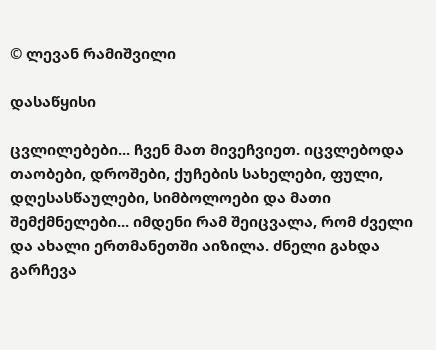© ლევან რამიშვილი

დასაწყისი

ცვლილებები... ჩვენ მათ მივეჩვიეთ. იცვლებოდა თაობები, დროშები, ქუჩების სახელები, ფული, დღესასწაულები, სიმბოლოები და მათი შემქმნელები... იმდენი რამ შეიცვალა, რომ ძველი და ახალი ერთმანეთში აიზილა. ძნელი გახდა გარჩევა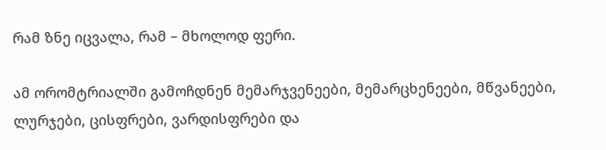რამ ზნე იცვალა, რამ – მხოლოდ ფერი.

ამ ორომტრიალში გამოჩდნენ მემარჯვენეები, მემარცხენეები, მწვანეები, ლურჯები, ცისფრები, ვარდისფრები და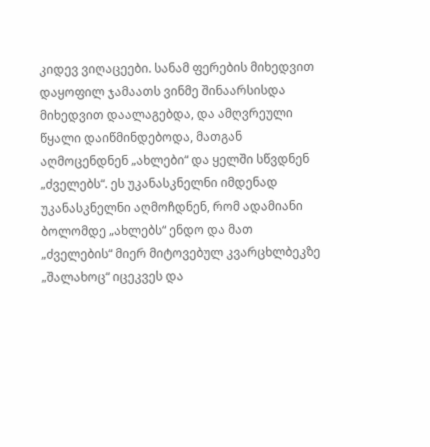კიდევ ვიღაცეები. სანამ ფერების მიხედვით დაყოფილ ჯამაათს ვინმე შინაარსისდა მიხედვით დაალაგებდა, და ამღვრეული წყალი დაიწმინდებოდა, მათგან აღმოცენდნენ „ახლები“ და ყელში სწვდნენ „ძველებს“. ეს უკანასკნელნი იმდენად უკანასკნელნი აღმოჩდნენ, რომ ადამიანი ბოლომდე „ახლებს“ ენდო და მათ „ძველების“ მიერ მიტოვებულ კვარცხლბეკზე „შალახოც“ იცეკვეს და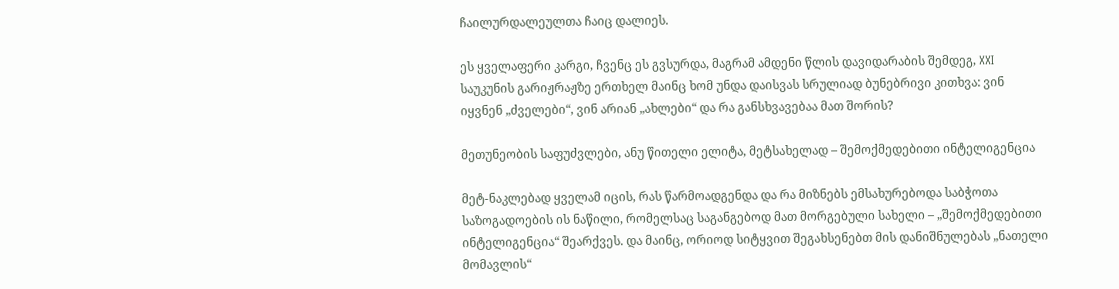ჩაილურდალეულთა ჩაიც დალიეს.

ეს ყველაფერი კარგი, ჩვენც ეს გვსურდა, მაგრამ ამდენი წლის დავიდარაბის შემდეგ, XXI საუკუნის გარიჟრაჟზე ერთხელ მაინც ხომ უნდა დაისვას სრულიად ბუნებრივი კითხვა: ვინ იყვნენ „ძველები“, ვინ არიან „ახლები“ და რა განსხვავებაა მათ შორის?

მეთუნეობის საფუძვლები, ანუ წითელი ელიტა, მეტსახელად – შემოქმედებითი ინტელიგენცია

მეტ-ნაკლებად ყველამ იცის, რას წარმოადგენდა და რა მიზნებს ემსახურებოდა საბჭოთა საზოგადოების ის ნაწილი, რომელსაც საგანგებოდ მათ მორგებული სახელი – „შემოქმედებითი ინტელიგენცია“ შეარქვეს. და მაინც, ორიოდ სიტყვით შეგახსენებთ მის დანიშნულებას „ნათელი მომავლის“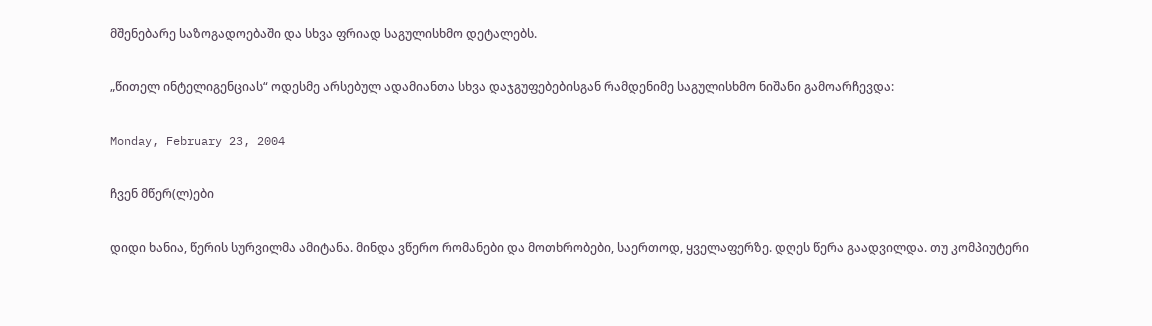მშენებარე საზოგადოებაში და სხვა ფრიად საგულისხმო დეტალებს.

„წითელ ინტელიგენციას“ ოდესმე არსებულ ადამიანთა სხვა დაჯგუფებებისგან რამდენიმე საგულისხმო ნიშანი გამოარჩევდა:

Monday, February 23, 2004

ჩვენ მწერ(ლ)ები

დიდი ხანია, წერის სურვილმა ამიტანა. მინდა ვწერო რომანები და მოთხრობები, საერთოდ, ყველაფერზე. დღეს წერა გაადვილდა. თუ კომპიუტერი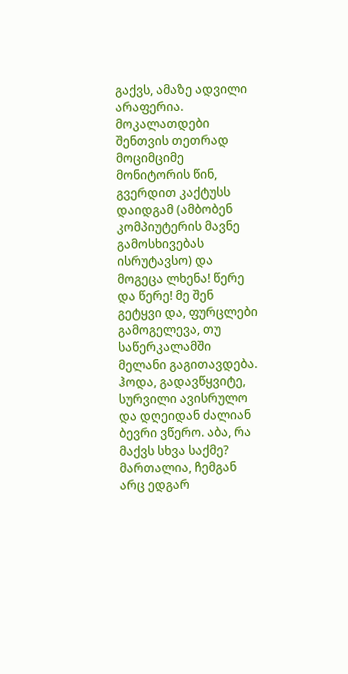გაქვს, ამაზე ადვილი არაფერია. მოკალათდები შენთვის თეთრად მოციმციმე მონიტორის წინ, გვერდით კაქტუსს დაიდგამ (ამბობენ კომპიუტერის მავნე გამოსხივებას ისრუტავსო) და მოგეცა ლხენა! წერე და წერე! მე შენ გეტყვი და, ფურცლები გამოგელევა, თუ საწერკალამში მელანი გაგითავდება. ჰოდა, გადავწყვიტე, სურვილი ავისრულო და დღეიდან ძალიან ბევრი ვწერო. აბა, რა მაქვს სხვა საქმე? მართალია, ჩემგან არც ედგარ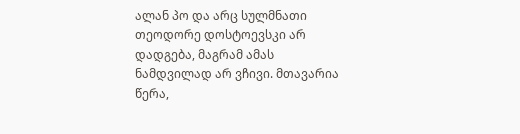ალან პო და არც სულმნათი თეოდორე დოსტოევსკი არ დადგება, მაგრამ ამას ნამდვილად არ ვჩივი. მთავარია წერა,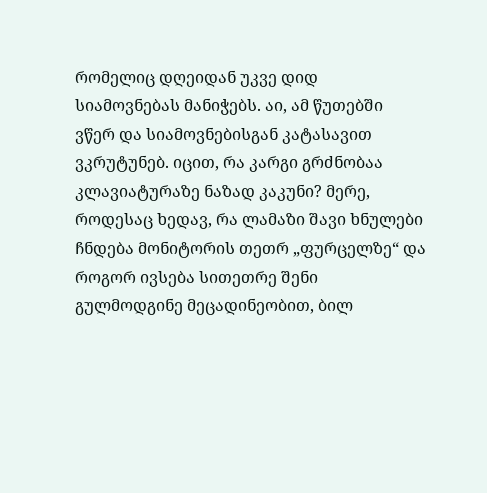რომელიც დღეიდან უკვე დიდ სიამოვნებას მანიჭებს. აი, ამ წუთებში ვწერ და სიამოვნებისგან კატასავით ვკრუტუნებ. იცით, რა კარგი გრძნობაა კლავიატურაზე ნაზად კაკუნი? მერე, როდესაც ხედავ, რა ლამაზი შავი ხნულები ჩნდება მონიტორის თეთრ „ფურცელზე“ და როგორ ივსება სითეთრე შენი გულმოდგინე მეცადინეობით, ბილ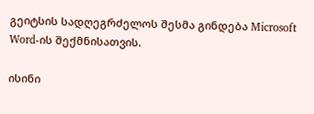გეიტსის სადღეგრძელოს შესმა გინდება Microsoft Word-ის შექმნისათვის.

ისინი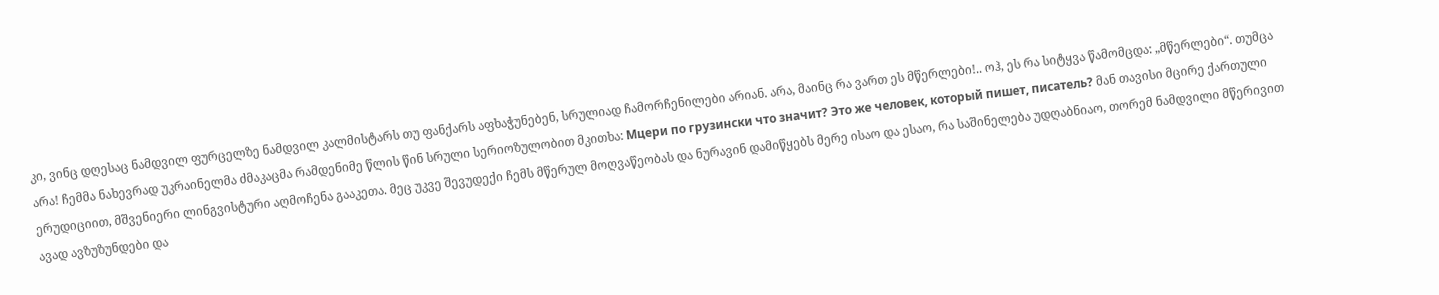კი, ვინც დღესაც ნამდვილ ფურცელზე ნამდვილ კალმისტარს თუ ფანქარს აფხაჭუნებენ, სრულიად ჩამორჩენილები არიან. არა, მაინც რა ვართ ეს მწერლები!.. ოჰ, ეს რა სიტყვა წამომცდა: „მწერლები“. თუმცა არა! ჩემმა ნახევრად უკრაინელმა ძმაკაცმა რამდენიმე წლის წინ სრული სერიოზულობით მკითხა: Мцери по грузински что значит? Это же человек, который пишет, писатель? მან თავისი მცირე ქართული ერუდიციით, მშვენიერი ლინგვისტური აღმოჩენა გააკეთა. მეც უკვე შევუდექი ჩემს მწერულ მოღვაწეობას და ნურავინ დამიწყებს მერე ისაო და ესაო, რა საშინელება უდღაბნიაო, თორემ ნამდვილი მწერივით ავად ავზუზუნდები და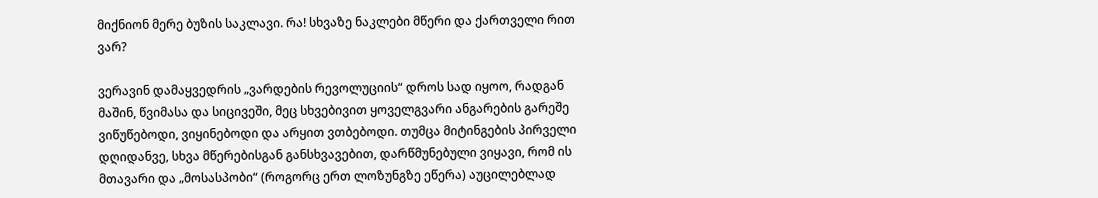მიქნიონ მერე ბუზის საკლავი. რა! სხვაზე ნაკლები მწერი და ქართველი რით ვარ?

ვერავინ დამაყვედრის „ვარდების რევოლუციის“ დროს სად იყოო, რადგან მაშინ, წვიმასა და სიცივეში, მეც სხვებივით ყოველგვარი ანგარების გარეშე ვიწუწებოდი, ვიყინებოდი და არყით ვთბებოდი. თუმცა მიტინგების პირველი დღიდანვე, სხვა მწერებისგან განსხვავებით, დარწმუნებული ვიყავი, რომ ის მთავარი და „მოსასპობი“ (როგორც ერთ ლოზუნგზე ეწერა) აუცილებლად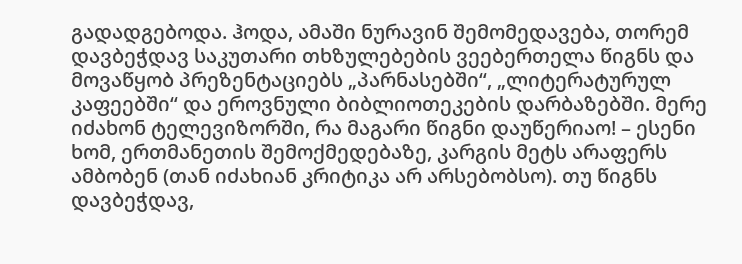გადადგებოდა. ჰოდა, ამაში ნურავინ შემომედავება, თორემ დავბეჭდავ საკუთარი თხზულებების ვეებერთელა წიგნს და მოვაწყობ პრეზენტაციებს „პარნასებში“, „ლიტერატურულ კაფეებში“ და ეროვნული ბიბლიოთეკების დარბაზებში. მერე იძახონ ტელევიზორში, რა მაგარი წიგნი დაუწერიაო! – ესენი ხომ, ერთმანეთის შემოქმედებაზე, კარგის მეტს არაფერს ამბობენ (თან იძახიან კრიტიკა არ არსებობსო). თუ წიგნს დავბეჭდავ,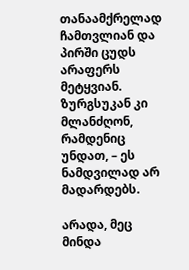თანაამქრელად ჩამთვლიან და პირში ცუდს არაფერს მეტყვიან. ზურგსუკან კი მლანძღონ, რამდენიც უნდათ, – ეს ნამდვილად არ მადარდებს.

არადა, მეც მინდა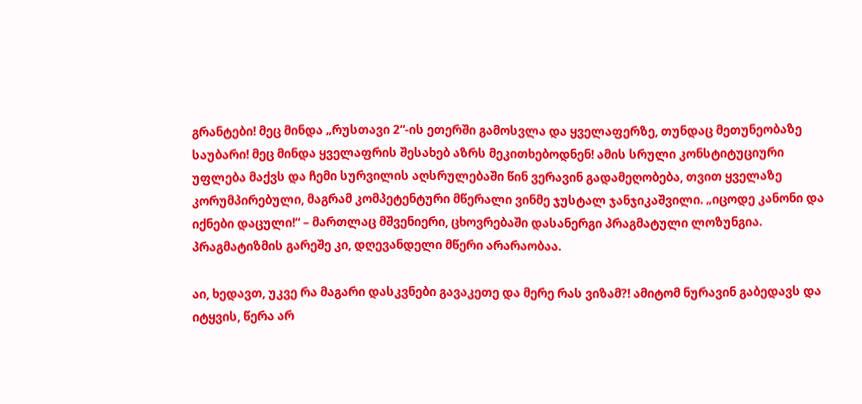გრანტები! მეც მინდა „რუსთავი 2“-ის ეთერში გამოსვლა და ყველაფერზე, თუნდაც მეთუნეობაზე საუბარი! მეც მინდა ყველაფრის შესახებ აზრს მეკითხებოდნენ! ამის სრული კონსტიტუციური უფლება მაქვს და ჩემი სურვილის აღსრულებაში წინ ვერავინ გადამეღობება, თვით ყველაზე კორუმპირებული, მაგრამ კომპეტენტური მწერალი ვინმე ჯუსტალ ჯანჯიკაშვილი. „იცოდე კანონი და იქნები დაცული!“ – მართლაც მშვენიერი, ცხოვრებაში დასანერგი პრაგმატული ლოზუნგია. პრაგმატიზმის გარეშე კი, დღევანდელი მწერი არარაობაა.

აი, ხედავთ, უკვე რა მაგარი დასკვნები გავაკეთე და მერე რას ვიზამ?! ამიტომ ნურავინ გაბედავს და იტყვის, წერა არ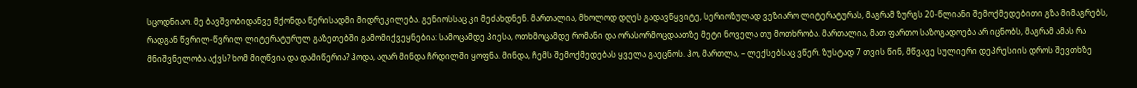სცოდნიაო. მე ბავშვობიდანვე მქონდა წერისადმი მიდრეკილება. გენიოსსაც კი მეძახდნენ. მართალია, მხოლოდ დღეს გადავწყვიტე, სერიოზულად ვეზიარო ლიტერატურას, მაგრამ ზურგს 20-წლიანი შემოქმედებითი გზა მიმაგრებს, რადგან წვრილ-წვრილ ლიტერატურულ გაზეთებში გამომიქვეყნებია: სამოცამდე პიესა, ოთხმოცამდე რომანი და ორასორმოცდაათზე მეტი ნოველა თუ მოთხრობა. მართალია, მათ ფართო საზოგადოება არ იცნობს, მაგრამ ამას რა მნიშვნელობა აქვს? ხომ მიღწვია და დამიწერია? ჰოდა, აღარ მინდა ჩრდილში ყოფნა. მინდა, ჩემს შემოქმედებას ყველა გაეცნოს. ჰო, მართლა, – ლექსებსაც ვწერ. ზუსტად 7 თვის წინ, მწვავე სულიერი დეპრესიის დროს შევთხზე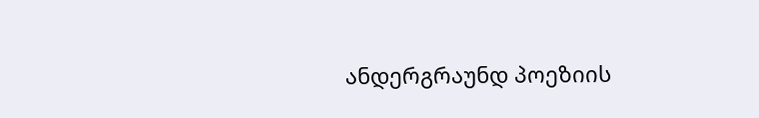ანდერგრაუნდ პოეზიის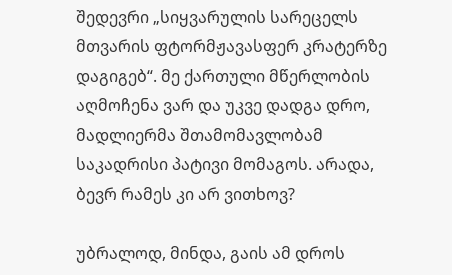შედევრი „სიყვარულის სარეცელს მთვარის ფტორმჟავასფერ კრატერზე დაგიგებ“. მე ქართული მწერლობის აღმოჩენა ვარ და უკვე დადგა დრო, მადლიერმა შთამომავლობამ საკადრისი პატივი მომაგოს. არადა, ბევრ რამეს კი არ ვითხოვ?

უბრალოდ, მინდა, გაის ამ დროს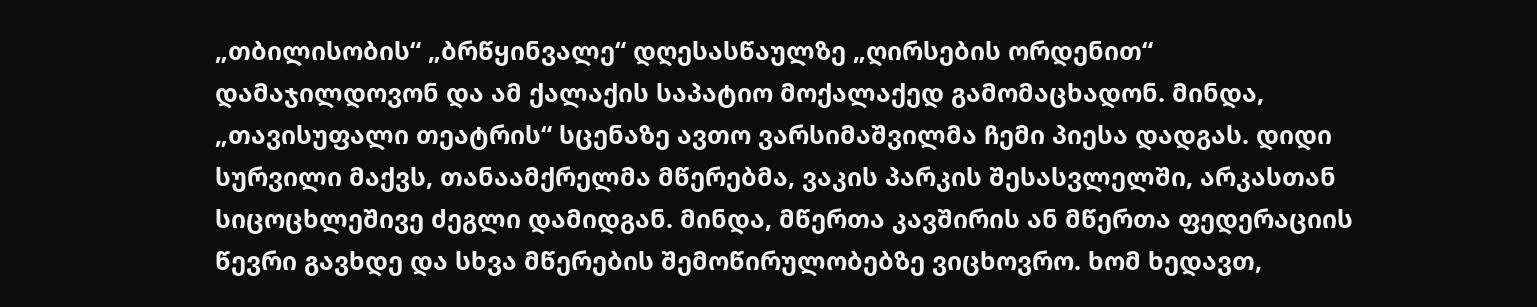„თბილისობის“ „ბრწყინვალე“ დღესასწაულზე „ღირსების ორდენით“ დამაჯილდოვონ და ამ ქალაქის საპატიო მოქალაქედ გამომაცხადონ. მინდა, „თავისუფალი თეატრის“ სცენაზე ავთო ვარსიმაშვილმა ჩემი პიესა დადგას. დიდი სურვილი მაქვს, თანაამქრელმა მწერებმა, ვაკის პარკის შესასვლელში, არკასთან სიცოცხლეშივე ძეგლი დამიდგან. მინდა, მწერთა კავშირის ან მწერთა ფედერაციის წევრი გავხდე და სხვა მწერების შემოწირულობებზე ვიცხოვრო. ხომ ხედავთ,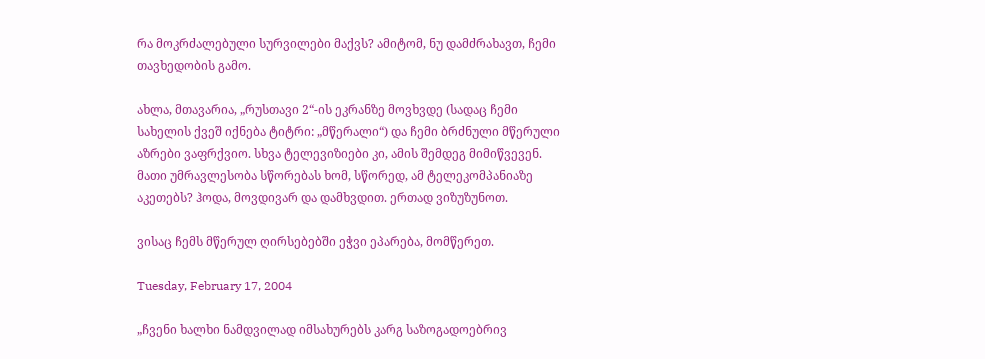რა მოკრძალებული სურვილები მაქვს? ამიტომ, ნუ დამძრახავთ, ჩემი თავხედობის გამო.

ახლა, მთავარია, „რუსთავი 2“-ის ეკრანზე მოვხვდე (სადაც ჩემი სახელის ქვეშ იქნება ტიტრი: „მწერალი“) და ჩემი ბრძნული მწერული აზრები ვაფრქვიო. სხვა ტელევიზიები კი, ამის შემდეგ მიმიწვევენ. მათი უმრავლესობა სწორებას ხომ, სწორედ, ამ ტელეკომპანიაზე აკეთებს? ჰოდა, მოვდივარ და დამხვდით. ერთად ვიზუზუნოთ.

ვისაც ჩემს მწერულ ღირსებებში ეჭვი ეპარება, მომწერეთ.

Tuesday, February 17, 2004

„ჩვენი ხალხი ნამდვილად იმსახურებს კარგ საზოგადოებრივ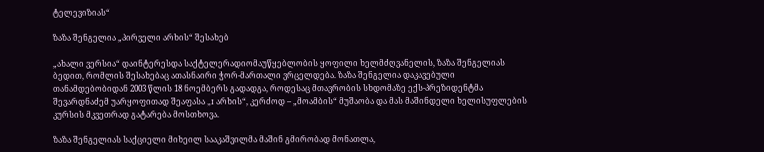ტელევიზიას“

ზაზა შენგელია „პირველი არხის“ შესახებ

„ახალი ვერსია“ დაინტერესდა საქტელერადიომაუწყებლობის ყოფილი ხელმძღვანელის, ზაზა შენგელიას ბედით, რომლის შესახებაც ათასნაირი ჭორ-მართალი ვრცელდება. ზაზა შენგელია დაკავებული თანამდებობიდან 2003 წლის 18 ნოემბერს გადადგა, როდესაც მთავრობის სხდომაზე ექს-პრეზიდენტმა შევარდნაძემ უარყოფითად შეაფასა „I არხის“, კერძოდ – „მოამბის“ მუშაობა და მას მაშინდელი ხელისუფლების კურსის მკვეთრად გატარება მოსთხოვა.

ზაზა შენგელიას საქციელი მიხეილ სააკაშვილმა მაშინ გმირობად მონათლა,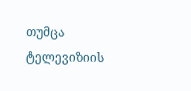თუმცა ტელევიზიის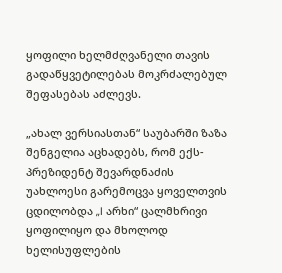ყოფილი ხელმძღვანელი თავის გადაწყვეტილებას მოკრძალებულ შეფასებას აძლევს.

„ახალ ვერსიასთან“ საუბარში ზაზა შენგელია აცხადებს, რომ ექს-პრეზიდენტ შევარდნაძის უახლოესი გარემოცვა ყოველთვის ცდილობდა „I არხი“ ცალმხრივი ყოფილიყო და მხოლოდ ხელისუფლების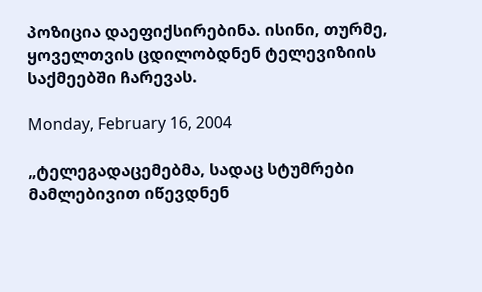პოზიცია დაეფიქსირებინა. ისინი, თურმე, ყოველთვის ცდილობდნენ ტელევიზიის საქმეებში ჩარევას.

Monday, February 16, 2004

„ტელეგადაცემებმა, სადაც სტუმრები მამლებივით იწევდნენ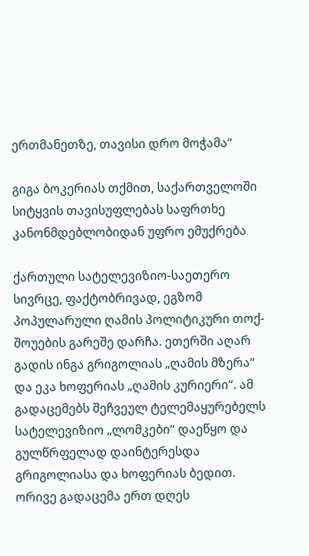ერთმანეთზე, თავისი დრო მოჭამა“

გიგა ბოკერიას თქმით, საქართველოში სიტყვის თავისუფლებას საფრთხე კანონმდებლობიდან უფრო ემუქრება

ქართული სატელევიზიო-საეთერო სივრცე, ფაქტობრივად, ეგზომ პოპულარული ღამის პოლიტიკური თოქ-შოუების გარეშე დარჩა. ეთერში აღარ გადის ინგა გრიგოლიას „ღამის მზერა“ და ეკა ხოფერიას „ღამის კურიერი“. ამ გადაცემებს შეჩვეულ ტელემაყურებელს სატელევიზიო „ლომკები“ დაეწყო და გულწრფელად დაინტერესდა გრიგოლიასა და ხოფერიას ბედით. ორივე გადაცემა ერთ დღეს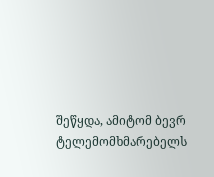შეწყდა, ამიტომ ბევრ ტელემომხმარებელს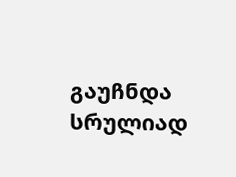გაუჩნდა სრულიად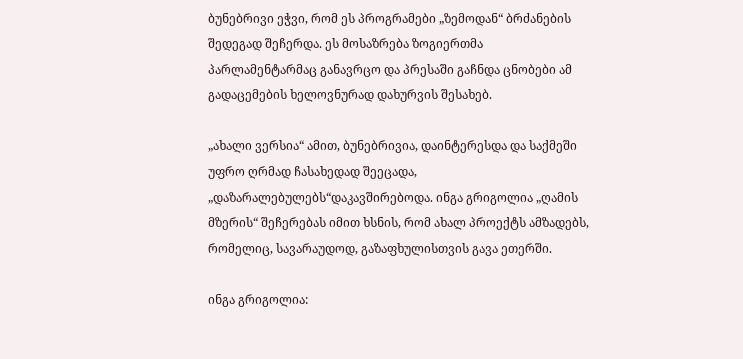ბუნებრივი ეჭვი, რომ ეს პროგრამები „ზემოდან“ ბრძანების შედეგად შეჩერდა. ეს მოსაზრება ზოგიერთმა პარლამენტარმაც განავრცო და პრესაში გაჩნდა ცნობები ამ გადაცემების ხელოვნურად დახურვის შესახებ.

„ახალი ვერსია“ ამით, ბუნებრივია, დაინტერესდა და საქმეში უფრო ღრმად ჩასახედად შეეცადა, „დაზარალებულებს“დაკავშირებოდა. ინგა გრიგოლია „ღამის მზერის“ შეჩერებას იმით ხსნის, რომ ახალ პროექტს ამზადებს, რომელიც, სავარაუდოდ, გაზაფხულისთვის გავა ეთერში.

ინგა გრიგოლია: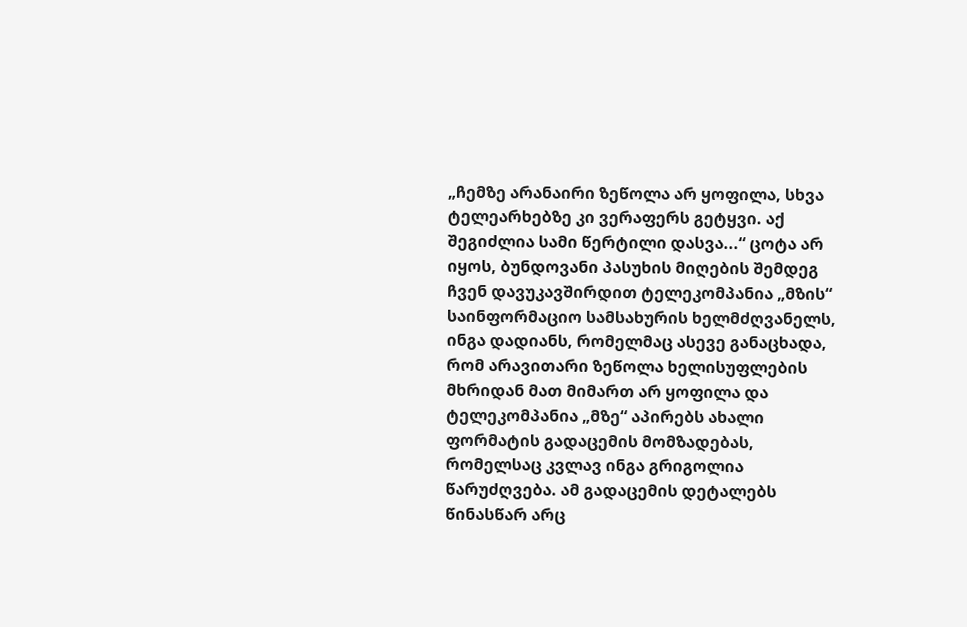„ჩემზე არანაირი ზეწოლა არ ყოფილა, სხვა ტელეარხებზე კი ვერაფერს გეტყვი. აქ შეგიძლია სამი წერტილი დასვა...“ ცოტა არ იყოს, ბუნდოვანი პასუხის მიღების შემდეგ ჩვენ დავუკავშირდით ტელეკომპანია „მზის“ საინფორმაციო სამსახურის ხელმძღვანელს, ინგა დადიანს, რომელმაც ასევე განაცხადა, რომ არავითარი ზეწოლა ხელისუფლების მხრიდან მათ მიმართ არ ყოფილა და ტელეკომპანია „მზე“ აპირებს ახალი ფორმატის გადაცემის მომზადებას, რომელსაც კვლავ ინგა გრიგოლია წარუძღვება. ამ გადაცემის დეტალებს წინასწარ არც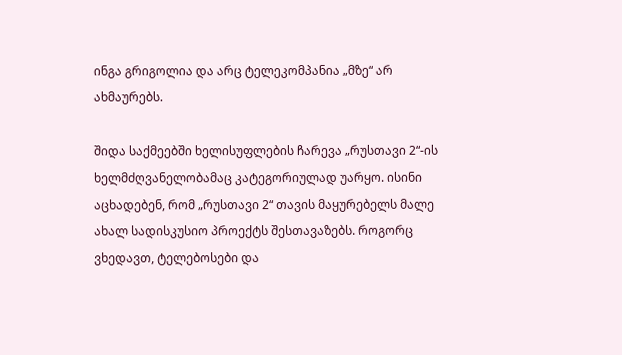ინგა გრიგოლია და არც ტელეკომპანია „მზე“ არ ახმაურებს.

შიდა საქმეებში ხელისუფლების ჩარევა „რუსთავი 2“-ის ხელმძღვანელობამაც კატეგორიულად უარყო. ისინი აცხადებენ, რომ „რუსთავი 2“ თავის მაყურებელს მალე ახალ სადისკუსიო პროექტს შესთავაზებს. როგორც ვხედავთ, ტელებოსები და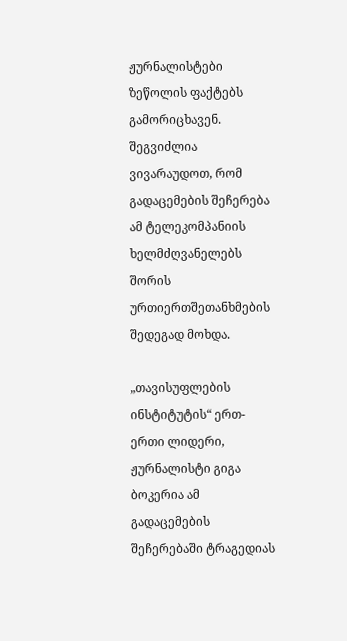ჟურნალისტები ზეწოლის ფაქტებს გამორიცხავენ. შეგვიძლია ვივარაუდოთ, რომ გადაცემების შეჩერება ამ ტელეკომპანიის ხელმძღვანელებს შორის ურთიერთშეთანხმების შედეგად მოხდა.

„თავისუფლების ინსტიტუტის“ ერთ-ერთი ლიდერი, ჟურნალისტი გიგა ბოკერია ამ გადაცემების შეჩერებაში ტრაგედიას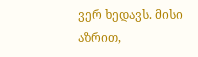ვერ ხედავს. მისი აზრით,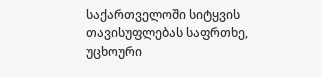საქართველოში სიტყვის თავისუფლებას საფრთხე, უცხოური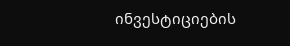ინვესტიციების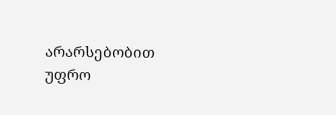არარსებობით უფრო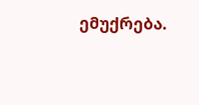ემუქრება.